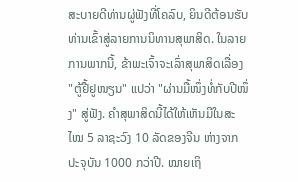ສະບາຍດີທ່ານຜູ່ຟັງທີ່ໂຄລົບ, ຍິນດີຕ້ອນຮັບທ່ານເຂົ້າສູ່ລາຍການນິທານສຸພາສິດ. ໃນລາຍການພາກນີ້, ຂ້າພະເຈົ້າຈະເລົ່າສຸພາສິດເລື່ອງ "ຕູ້ຢື້ຢູໜຽນ" ແປວ່າ "ຜ່ານມື້ໜຶ່ງທໍ່ກັບປີໜຶ່ງ" ສູ່ຟັງ. ຄຳສຸພາສິດນີ້ໄດ້ໃຫ້ເຫັນມີໃນສະໄໝ 5 ລາຊະວົງ 10 ລັດຂອງຈີນ ຫ່າງຈາກປະຈຸບັນ 1000 ກວ່າປີ. ໝາຍເຖິ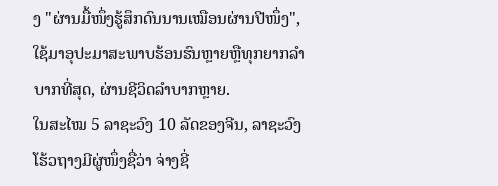ງ "ຜ່ານມື້ໜຶ່ງຮູ້ສຶກດົນນານເໝືອນຜ່ານປີໜຶ່ງ", ໃຊ້ມາອຸປະມາສະພາບຮ້ອນຮົນຫຼາຍຫຼືທຸກຍາກລຳບາກທີ່ສຸດ, ຜ່ານຊີວິດລຳບາກຫຼາຍ.
ໃນສະໄໝ 5 ລາຊະວົງ 10 ລັດຂອງຈີນ, ລາຊະວົງໂຮ້ວຖາງມີຜູ່ໜຶ່ງຊື່ວ່າ ຈ່າງຊີ່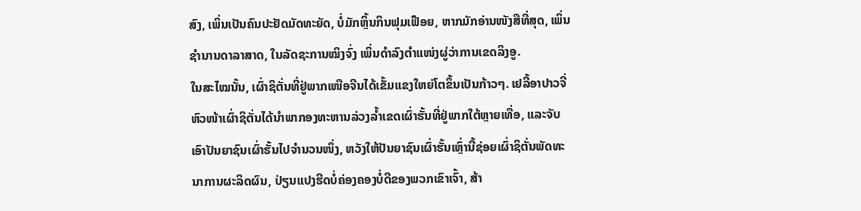ສົງ, ເພິ່ນເປັນຄົນປະຢັດມັດທະຍັດ, ບໍ່ມັກຫຼິ້ນກິນຟຸມເຟືອຍ, ຫາກມັກອ່ານໜັງສືທີ່ສຸດ, ເພິ່ນຊຳນານດາລາສາດ, ໃນລັດຊະການໝິງຈົ່ງ ເພິ່ນດຳລົງຕຳແໜ່ງຜູ່ວ່າການເຂດລິງອູ.
ໃນສະໄໝນັ້ນ, ເຜົ່າຊິຕັ່ນທີ່ຢູ່ພາກເໜືອຈີນໄດ້ເຂັ້ມແຂງໃຫຍ່ໂຕຂຶ້ນເປັນກ້າວໆ. ເຢລີ້ອາປາວຈີ່ ຫົວໜ້າເຜົ່າຊິຕັ່ນໄດ້ນຳພາກອງທະຫານລ່ວງລ້ຳເຂດເຜົ່າຮັ້ນທີ່ຢູ່ພາກໃຕ້ຫຼາຍເທື່ອ, ແລະຈັບເອົາປັນຍາຊົນເຜົ່າຮັ້ນໄປຈຳນວນໜຶ່ງ, ຫວັງໃຫ້ປັນຍາຊົນເຜົ່າຮັ້ນເຫຼົ່ານີ້ຊ່ອຍເຜົ່າຊິຕັ່ນພັດທະນາການຜະລິດຜົນ, ປ່ຽນແປງຮີດບໍ່ຄ່ອງຄອງບໍ່ດີຂອງພວກເຂົາເຈົ້າ, ສ້າ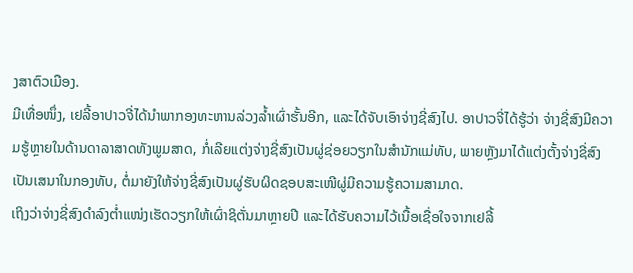ງສາຕົວເມືອງ.
ມີເທື່ອໜຶ່ງ, ເຢລີ້ອາປາວຈີ່ໄດ້ນຳພາກອງທະຫານລ່ວງລ້ຳເຜົ່າຮັ້ນອີກ, ແລະໄດ້ຈັບເອົາຈ່າງຊີ່ສົງໄປ. ອາປາວຈີ່ໄດ້ຮູ້ວ່າ ຈ່າງຊີ່ສົງມີຄວາມຮູ້ຫຼາຍໃນດ້ານດາລາສາດທັງພູມສາດ, ກໍ່ເລີຍແຕ່ງຈ່າງຊີ່ສົງເປັນຜູ່ຊ່ອຍວຽກໃນສຳນັກແມ່ທັບ, ພາຍຫຼັງມາໄດ້ແຕ່ງຕັ້ງຈ່າງຊີ່ສົງເປັນເສນາໃນກອງທັບ, ຕໍ່ມາຍັງໃຫ້ຈ່າງຊີ່ສົງເປັນຜູ່ຮັບຜິດຊອບສະເໜີຜູ່ມີຄວາມຮູ້ຄວາມສາມາດ.
ເຖິງວ່າຈ່າງຊີ່ສົງດຳລົງຕ່ຳແໜ່ງເຮັດວຽກໃຫ້ເຜົ່າຊິຕັ່ນມາຫຼາຍປີ ແລະໄດ້ຮັບຄວາມໄວ້ເນື້ອເຊື່ອໃຈຈາກເຢລີ້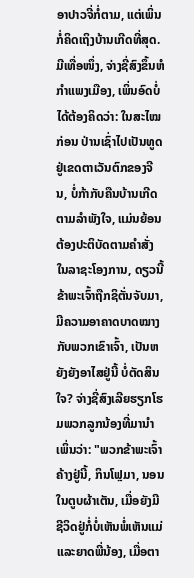ອາປາວຈີ່ກໍ່ຕາມ, ແຕ່ເພິ່ນກໍ່ຄິດເຖິງບ້ານເກີດທີ່ສຸດ.
ມີເທື່ອໜຶ່ງ, ຈ່າງຊີ່ສົງຂຶ້ນຫໍກຳແພງເມືອງ, ເພິ່ນອົດບໍ່ໄດ້ຕ້ອງຄິດວ່າ: ໃນສະໄໝກ່ອນ ປ່ານເຊົ່າໄປເປັນທູດຢູ່ເຂດຕາເວັນຕົກຂອງຈີນ, ບໍ່ກ້າກັບຄືນບ້ານເກີດຕາມລຳພັງໃຈ, ແມ່ນຍ້ອນຕ້ອງປະຕິບັດຕາມຄຳສັ່ງໃນລາຊະໂອງການ, ດຽວນີ້ຂ້າພະເຈົ້າຖືກຊິຕັ່ນຈັບມາ, ມີຄວາມອາຄາດບາດໝາງກັບພວກເຂົາເຈົ້າ, ເປັນຫຍັງຍັງອາໄສຢູ່ນີ້ ບໍ່ຕັດສິນໃຈ? ຈ່າງຊີ່ສົງເລີຍຮຽກໂຮມພວກລູກນ້ອງທີ່ມານຳເພິ່ນວ່າ: "ພວກຂ້າພະເຈົ້າຄ້າງຢູ່ນີ້, ກິນໂຟຼມາ, ນອນໃນຕູບຜ້າເຕັນ, ເມື່ອຍັງມີຊີວິດຢູ່ກໍ່ບໍ່ເຫັນພໍ່ເຫັນແມ່ແລະຍາດພີ່ນ້ອງ, ເມື່ອຕາ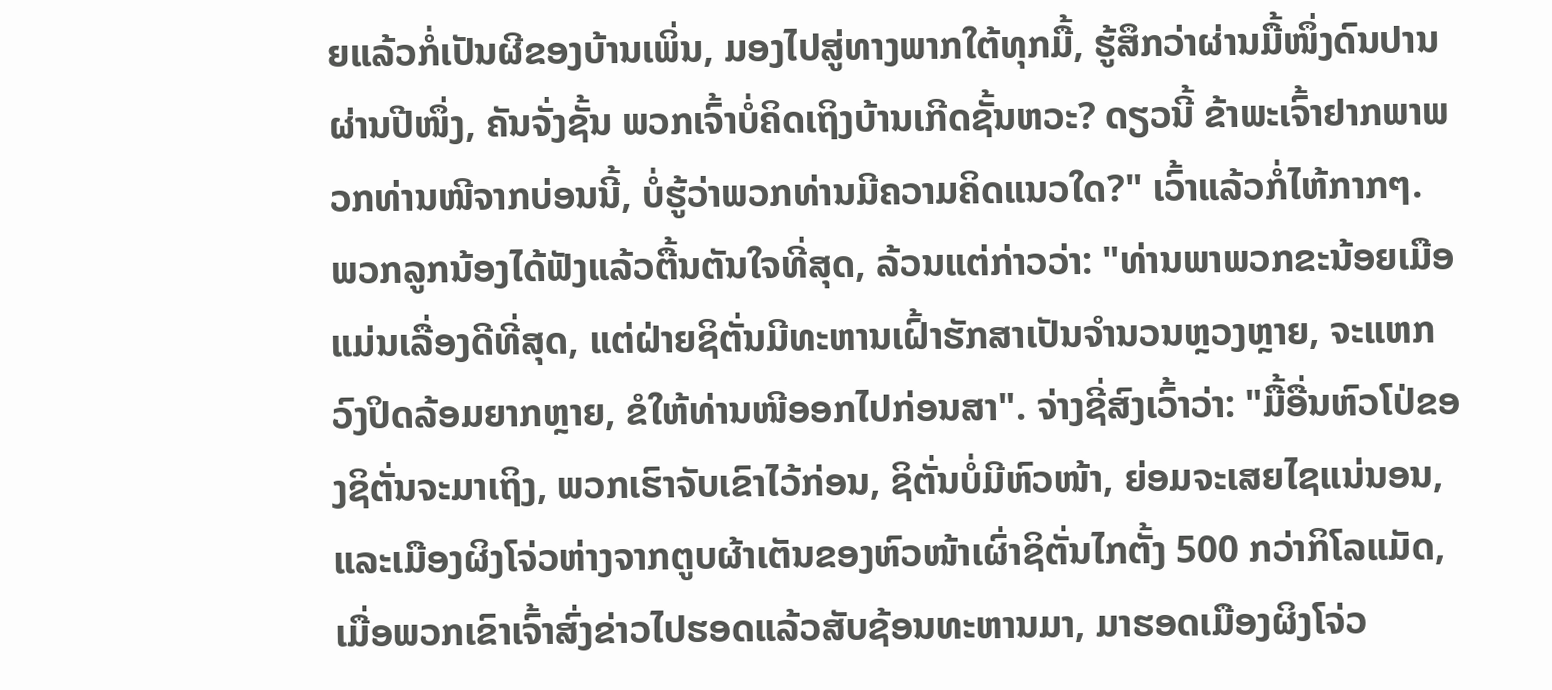ຍແລ້ວກໍ່ເປັນຜີຂອງບ້ານເພິ່ນ, ມອງໄປສູ່ທາງພາກໃຕ້ທຸກມື້, ຮູ້ສຶກວ່າຜ່ານມື້ໜຶ່ງດົນປານຜ່ານປີໜຶ່ງ, ຄັນຈັ່ງຊັ້ນ ພວກເຈົ້າບໍ່ຄິດເຖິງບ້ານເກີດຊັ້ນຫວະ? ດຽວນີ້ ຂ້າພະເຈົ້າຢາກພາພວກທ່ານໜີຈາກບ່ອນນີ້, ບໍ່ຮູ້ວ່າພວກທ່ານມີຄວາມຄິດແນວໃດ?" ເວົ້າແລ້ວກໍ່ໄຫ້ກາກໆ.
ພວກລູກນ້ອງໄດ້ຟັງແລ້ວຕື້ນຕັນໃຈທີ່ສຸດ, ລ້ວນແຕ່ກ່າວວ່າ: "ທ່ານພາພວກຂະນ້ອຍເມືອແມ່ນເລື່ອງດີທີ່ສຸດ, ແຕ່ຝ່າຍຊິຕັ່ນມີທະຫານເຝົ້າຮັກສາເປັນຈຳນວນຫຼວງຫຼາຍ, ຈະແຫກວົງປິດລ້ອມຍາກຫຼາຍ, ຂໍໃຫ້ທ່ານໜີອອກໄປກ່ອນສາ". ຈ່າງຊີ່ສົງເວົ້າວ່າ: "ມື້ອື່ນຫົວໂປ່ຂອງຊິຕັ່ນຈະມາເຖິງ, ພວກເຮົາຈັບເຂົາໄວ້ກ່ອນ, ຊິຕັ່ນບໍ່ມີຫົວໜ້າ, ຍ່ອມຈະເສຍໄຊແນ່ນອນ, ແລະເມືອງຜິງໂຈ່ວຫ່າງຈາກຕູບຜ້າເຕັນຂອງຫົວໜ້າເຜົ່າຊິຕັ່ນໄກຕັ້ງ 500 ກວ່າກິໂລແມັດ, ເມື່ອພວກເຂົາເຈົ້າສົ່ງຂ່າວໄປຮອດແລ້ວສັບຊ້ອນທະຫານມາ, ມາຮອດເມືອງຜິງໂຈ່ວ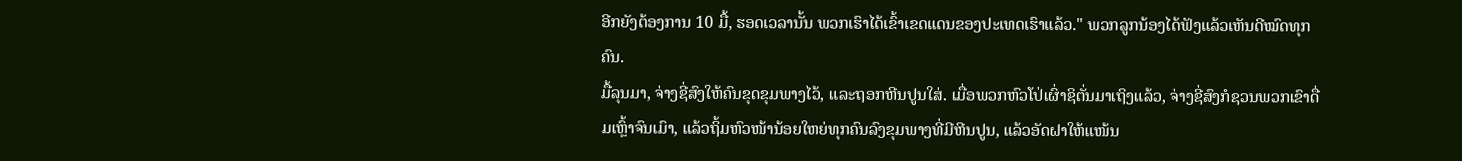ອີກຍັງຕ້ອງການ 10 ມື້, ຮອດເວລານັ້ນ ພວກເຮົາໄດ້ເຂົ້າເຂດແດນຂອງປະເທດເຮົາແລ້ວ." ພວກລູກນ້ອງໄດ້ຟັງແລ້ວເຫັນດີໝົດທຸກຄົນ.
ມື້ລຸນມາ, ຈ່າງຊີ່ສົງໃຫ້ຄົນຂຸດຂຸມພາງໄວ້, ແລະຖອກຫີນປູນໃສ່. ເມື່ອພວກຫົວໂປ່ເຜົ່າຊິຕັ່ນມາເຖິງແລ້ວ, ຈ່າງຊີ່ສົງກໍຊວນພວກເຂົາດື່ມເຫຼົ້າຈົນເມົາ, ແລ້ວຖິ້ມຫົວໜ້ານ້ອຍໃຫຍ່ທຸກຄົນລົງຂຸມພາງທີ່ມີຫີນປູນ, ແລ້ວອັດຝາໃຫ້ແໜ້ນ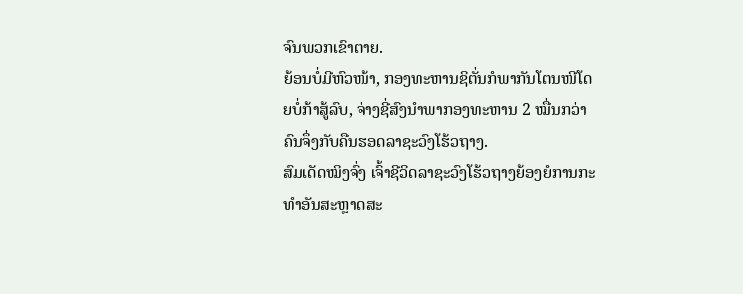ຈົນພວກເຂົາຕາຍ.
ຍ້ອນບໍ່ມີຫົວໜ້າ, ກອງທະຫານຊິຕັ່ນກໍພາກັນໂຕນໜີໂດຍບໍ່ກ້າສູ້ລົບ, ຈ່າງຊີ່ສົງນຳພາກອງທະຫານ 2 ໝື່ນກວ່າຄົນຈຶ່ງກັບຄືນຮອດລາຊະວົງໂຮ້ວຖາງ.
ສົມເດັດໝິງຈົ່ງ ເຈົ້າຊີວິດລາຊະວົງໂຮ້ວຖາງຍ້ອງຍໍການກະທຳອັນສະຫຼາດສະ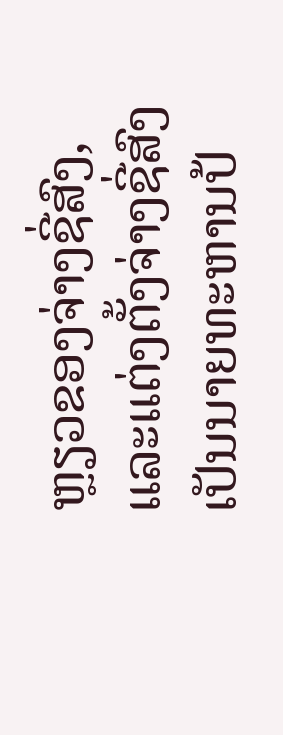ຫຼຽວຂອງຈ່າງຊີ່ສົງ, ແລະແຕ່ງຕັ້ງຈ່າງຊີ່ສົງເປັນນາຍທະຫານປ້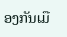ອງກັນເມື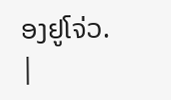ອງຢູໂຈ່ວ.
|